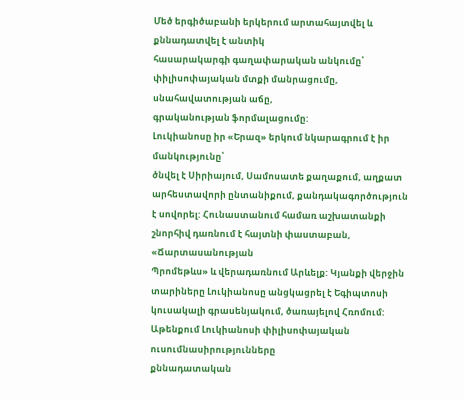Մեծ երգիծաբանի երկերում արտահայտվել և քննադատվել է անտիկ
հասարակարգի գաղափարական անկումը՝ փիլիսոփայական մտքի մանրացումը, սնահավատության աճը,
գրականության ֆորմալացումը:
Լուկիանոսը իր «Երազ» երկում նկարագրում է իր մանկությունը՝
ծնվել է Սիրիայում, Սամոսատե քաղաքում, աղքատ արհեստավորի ընտանիքում, քանդակագործություն
է սովորել: Հունաստանում համառ աշխատանքի շնորհիվ դառնում է հայտնի փաստաբան, «Ճարտասանության
Պրոմեթևս» և վերադառնում Արևելք: Կյանքի վերջին տարիները Լուկիանոսը անցկացրել է Եգիպտոսի
կուսակալի գրասենյակում, ծառայելով Հռոմում:
Աթենքում Լուկիանոսի փիլիսոփայական ուսումնասիրությունները
քննադատական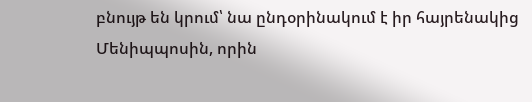բնույթ են կրում՝ նա ընդօրինակում է իր հայրենակից Մենիպպոսին, որին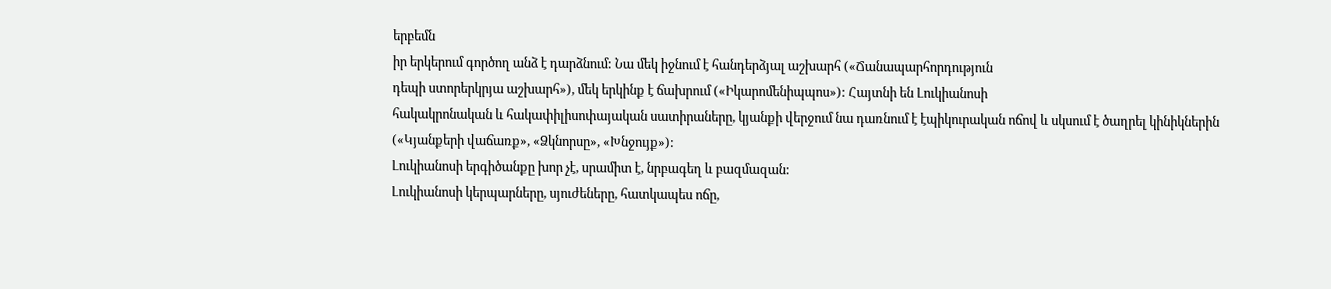երբեմն
իր երկերում գործող անձ է դարձնում: Նա մեկ իջնում է հանդերձյալ աշխարհ («Ճանապարհորդություն
դեպի ստորերկրյա աշխարհ»), մեկ երկինք է ճախրում («Իկարոմենիպպոս»): Հայտնի են Լուկիանոսի
հակակրոնական և հակափիլիսոփայական սատիրաները, կյանքի վերջում նա դառնում է էպիկուրական ոճով և սկսում է ծաղրել կինիկներին («Կյանքերի վաճառք», «Ձկնորսը», «Խնջույք»):
Լուկիանոսի երգիծանքը խոր չէ, սրամիտ է, նրբագեղ և բազմազան:
Լուկիանոսի կերպարները, սյուժեները, հատկապես ոճը,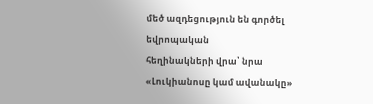մեծ ազդեցություն են գործել եվրոպական
հեղինակների վրա՝ նրա «Լուկիանոսը կամ ավանակը»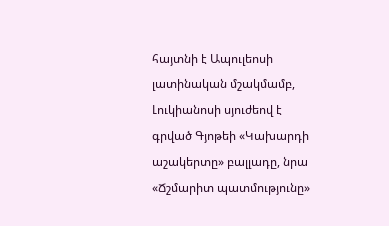հայտնի է Ապուլեոսի լատինական մշակմամբ,
Լուկիանոսի սյուժեով է գրված Գյոթեի «Կախարդի աշակերտը» բալլադը, նրա «Ճշմարիտ պատմությունը»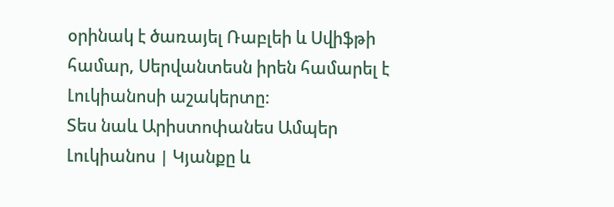օրինակ է ծառայել Ռաբլեի և Սվիֆթի համար, Սերվանտեսն իրեն համարել է Լուկիանոսի աշակերտը:
Տես նաև Արիստոփանես Ամպեր
Լուկիանոս | Կյանքը և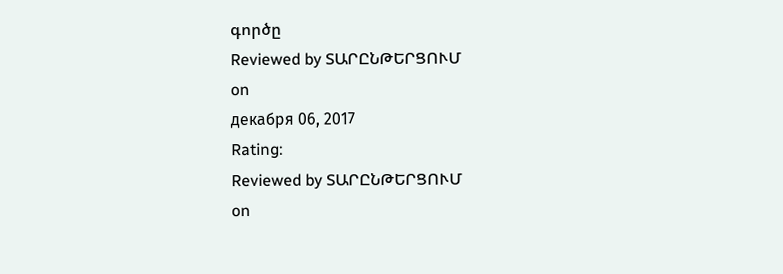գործը
Reviewed by ՏԱՐԸՆԹԵՐՑՈՒՄ
on
декабря 06, 2017
Rating:
Reviewed by ՏԱՐԸՆԹԵՐՑՈՒՄ
on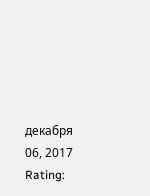декабря 06, 2017
Rating: